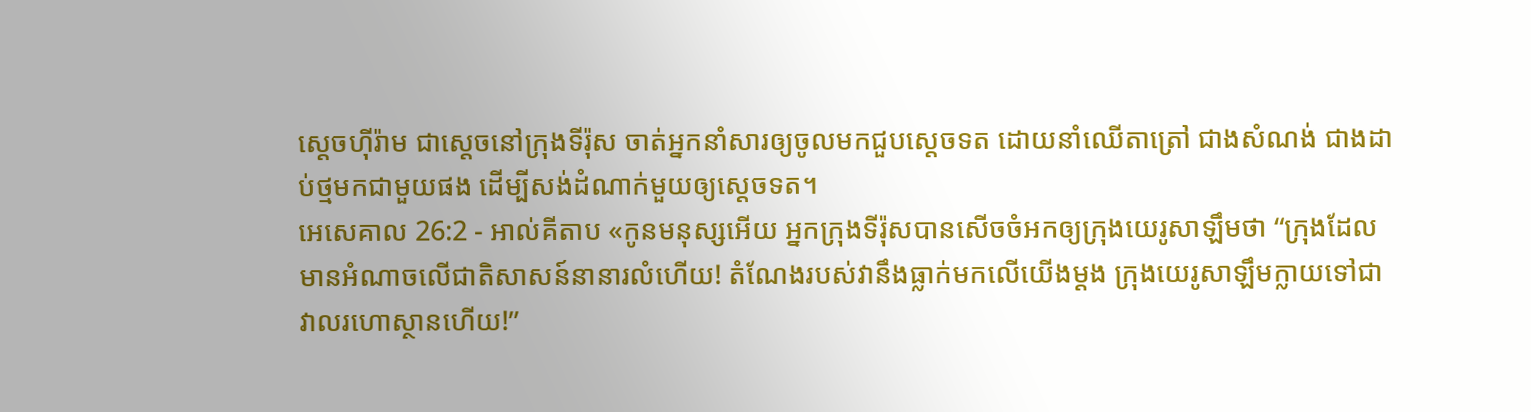ស្តេចហ៊ីរ៉ាម ជាស្តេចនៅក្រុងទីរ៉ុស ចាត់អ្នកនាំសារឲ្យចូលមកជួបស្តេចទត ដោយនាំឈើតាត្រៅ ជាងសំណង់ ជាងដាប់ថ្មមកជាមួយផង ដើម្បីសង់ដំណាក់មួយឲ្យស្តេចទត។
អេសេគាល 26:2 - អាល់គីតាប «កូនមនុស្សអើយ អ្នកក្រុងទីរ៉ុសបានសើចចំអកឲ្យក្រុងយេរូសាឡឹមថា “ក្រុងដែលមានអំណាចលើជាតិសាសន៍នានារលំហើយ! តំណែងរបស់វានឹងធ្លាក់មកលើយើងម្ដង ក្រុងយេរូសាឡឹមក្លាយទៅជាវាលរហោស្ថានហើយ!”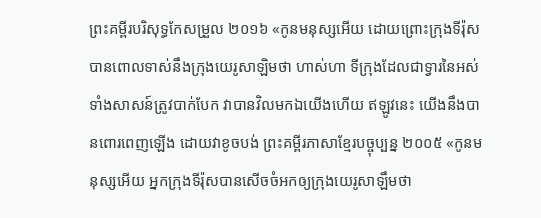ព្រះគម្ពីរបរិសុទ្ធកែសម្រួល ២០១៦ «កូនមនុស្សអើយ ដោយព្រោះក្រុងទីរ៉ុសបានពោលទាស់នឹងក្រុងយេរូសាឡិមថា ហាស់ហា ទីក្រុងដែលជាទ្វារនៃអស់ទាំងសាសន៍ត្រូវបាក់បែក វាបានវិលមកឯយើងហើយ ឥឡូវនេះ យើងនឹងបានពោរពេញឡើង ដោយវាខូចបង់ ព្រះគម្ពីរភាសាខ្មែរបច្ចុប្បន្ន ២០០៥ «កូនមនុស្សអើយ អ្នកក្រុងទីរ៉ុសបានសើចចំអកឲ្យក្រុងយេរូសាឡឹមថា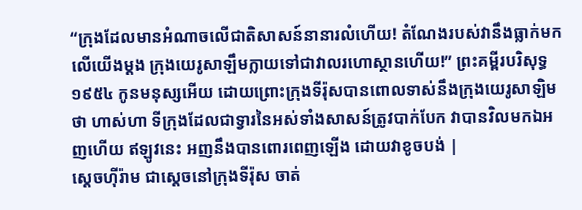“ក្រុងដែលមានអំណាចលើជាតិសាសន៍នានារលំហើយ! តំណែងរបស់វានឹងធ្លាក់មកលើយើងម្ដង ក្រុងយេរូសាឡឹមក្លាយទៅជាវាលរហោស្ថានហើយ!” ព្រះគម្ពីរបរិសុទ្ធ ១៩៥៤ កូនមនុស្សអើយ ដោយព្រោះក្រុងទីរ៉ុសបានពោលទាស់នឹងក្រុងយេរូសាឡិមថា ហាស់ហា ទីក្រុងដែលជាទ្វារនៃអស់ទាំងសាសន៍ត្រូវបាក់បែក វាបានវិលមកឯអញហើយ ឥឡូវនេះ អញនឹងបានពោរពេញឡើង ដោយវាខូចបង់ |
ស្តេចហ៊ីរ៉ាម ជាស្តេចនៅក្រុងទីរ៉ុស ចាត់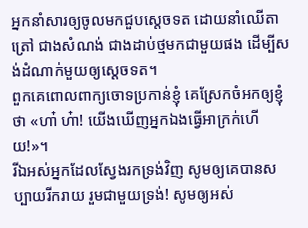អ្នកនាំសារឲ្យចូលមកជួបស្តេចទត ដោយនាំឈើតាត្រៅ ជាងសំណង់ ជាងដាប់ថ្មមកជាមួយផង ដើម្បីសង់ដំណាក់មួយឲ្យស្តេចទត។
ពួកគេពោលពាក្យចោទប្រកាន់ខ្ញុំ គេស្រែកចំអកឲ្យខ្ញុំថា «ហា៎ ហ៎ា! យើងឃើញអ្នកឯងធ្វើអាក្រក់ហើយ!»។
រីឯអស់អ្នកដែលស្វែងរកទ្រង់វិញ សូមឲ្យគេបានសប្បាយរីករាយ រួមជាមួយទ្រង់! សូមឲ្យអស់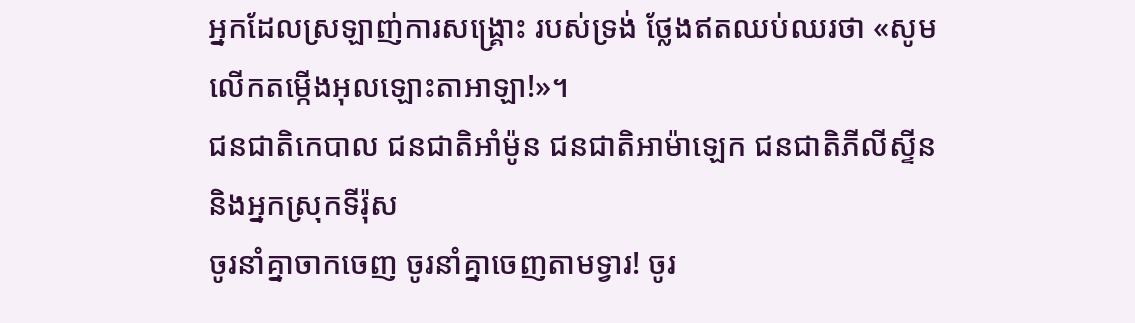អ្នកដែលស្រឡាញ់ការសង្គ្រោះ របស់ទ្រង់ ថ្លែងឥតឈប់ឈរថា «សូមលើកតម្កើងអុលឡោះតាអាឡា!»។
ជនជាតិកេបាល ជនជាតិអាំម៉ូន ជនជាតិអាម៉ាឡេក ជនជាតិភីលីស្ទីន និងអ្នកស្រុកទីរ៉ុស
ចូរនាំគ្នាចាកចេញ ចូរនាំគ្នាចេញតាមទ្វារ! ចូរ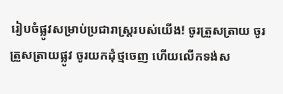រៀបចំផ្លូវសម្រាប់ប្រជារាស្ត្ររបស់យើង! ចូរត្រួសត្រាយ ចូរត្រួសត្រាយផ្លូវ ចូរយកដុំថ្មចេញ ហើយលើកទង់ស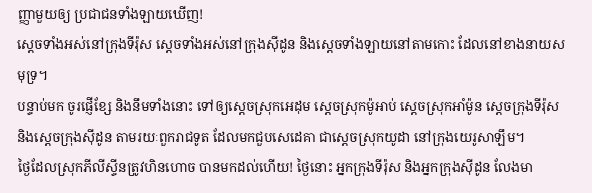ញ្ញាមួយឲ្យ ប្រជាជនទាំងឡាយឃើញ!
ស្ដេចទាំងអស់នៅក្រុងទីរ៉ុស ស្ដេចទាំងអស់នៅក្រុងស៊ីដូន និងស្ដេចទាំងឡាយនៅតាមកោះ ដែលនៅខាងនាយសមុទ្រ។
បន្ទាប់មក ចូរផ្ញើខ្សែ និងនឹមទាំងនោះ ទៅឲ្យស្ដេចស្រុកអេដុម ស្ដេចស្រុកម៉ូអាប់ ស្ដេចស្រុកអាំម៉ូន ស្ដេចក្រុងទីរ៉ុស និងស្ដេចក្រុងស៊ីដូន តាមរយៈពួករាជទូត ដែលមកជួបសេដេគា ជាស្ដេចស្រុកយូដា នៅក្រុងយេរូសាឡឹម។
ថ្ងៃដែលស្រុកភីលីស្ទីនត្រូវហិនហោច បានមកដល់ហើយ! ថ្ងៃនោះ អ្នកក្រុងទីរ៉ុស និងអ្នកក្រុងស៊ីដូន លែងមា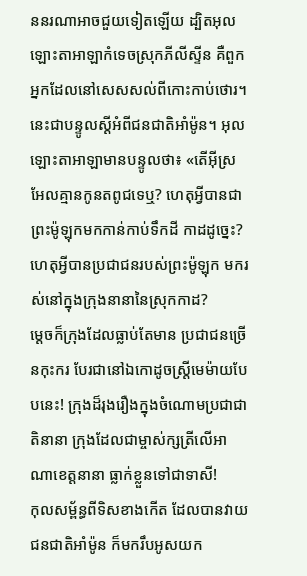ននរណាអាចជួយទៀតឡើយ ដ្បិតអុលឡោះតាអាឡាកំទេចស្រុកភីលីស្ទីន គឺពួកអ្នកដែលនៅសេសសល់ពីកោះកាប់ថោរ។
នេះជាបន្ទូលស្ដីអំពីជនជាតិអាំម៉ូន។ អុលឡោះតាអាឡាមានបន្ទូលថា៖ «តើអ៊ីស្រអែលគ្មានកូនតពូជទេឬ? ហេតុអ្វីបានជាព្រះម៉ូឡុកមកកាន់កាប់ទឹកដី កាដដូច្នេះ? ហេតុអ្វីបានប្រជាជនរបស់ព្រះម៉ូឡុក មករស់នៅក្នុងក្រុងនានានៃស្រុកកាដ?
ម្ដេចក៏ក្រុងដែលធ្លាប់តែមាន ប្រជាជនច្រើនកុះករ បែរជានៅឯកោដូចស្ត្រីមេម៉ាយបែបនេះ! ក្រុងដ៏រុងរឿងក្នុងចំណោមប្រជាជាតិនានា ក្រុងដែលជាម្ចាស់ក្សត្រីលើអាណាខេត្តនានា ធ្លាក់ខ្លួនទៅជាទាសី!
កុលសម្ព័ន្ធពីទិសខាងកើត ដែលបានវាយជនជាតិអាំម៉ូន ក៏មករឹបអូសយក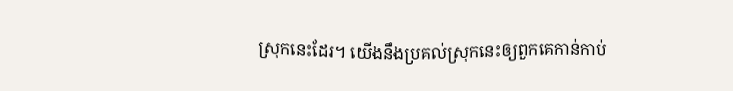ស្រុកនេះដែរ។ យើងនឹងប្រគល់ស្រុកនេះឲ្យពួកគេកាន់កាប់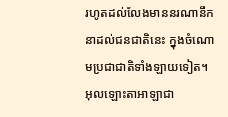រហូតដល់លែងមាននរណានឹកនាដល់ជនជាតិនេះ ក្នុងចំណោមប្រជាជាតិទាំងឡាយទៀត។
អុលឡោះតាអាឡាជា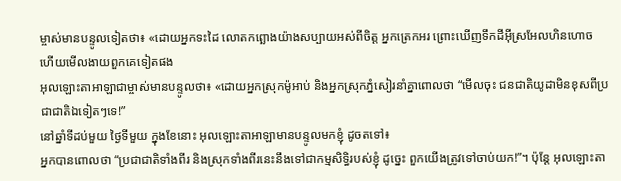ម្ចាស់មានបន្ទូលទៀតថា៖ «ដោយអ្នកទះដៃ លោតកព្ឆោងយ៉ាងសប្បាយអស់ពីចិត្ត អ្នកត្រេកអរ ព្រោះឃើញទឹកដីអ៊ីស្រអែលហិនហោច ហើយមើលងាយពួកគេទៀតផង
អុលឡោះតាអាឡាជាម្ចាស់មានបន្ទូលថា៖ «ដោយអ្នកស្រុកម៉ូអាប់ និងអ្នកស្រុកភ្នំសៀរនាំគ្នាពោលថា “មើលចុះ ជនជាតិយូដាមិនខុសពីប្រជាជាតិឯទៀតៗទេ!”
នៅឆ្នាំទីដប់មួយ ថ្ងៃទីមួយ ក្នុងខែនោះ អុលឡោះតាអាឡាមានបន្ទូលមកខ្ញុំ ដូចតទៅ៖
អ្នកបានពោលថា “ប្រជាជាតិទាំងពីរ និងស្រុកទាំងពីរនេះនឹងទៅជាកម្មសិទ្ធិរបស់ខ្ញុំ ដូច្នេះ ពួកយើងត្រូវទៅចាប់យក!”។ ប៉ុន្តែ អុលឡោះតា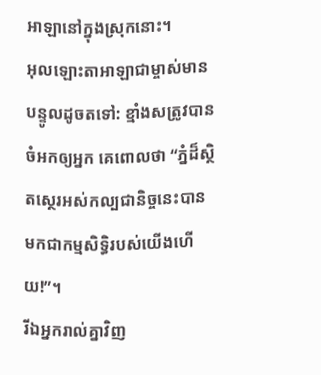អាឡានៅក្នុងស្រុកនោះ។
អុលឡោះតាអាឡាជាម្ចាស់មានបន្ទូលដូចតទៅ: ខ្មាំងសត្រូវបានចំអកឲ្យអ្នក គេពោលថា “ភ្នំដ៏ស្ថិតស្ថេរអស់កល្បជានិច្ចនេះបានមកជាកម្មសិទ្ធិរបស់យើងហើយ!”។
រីឯអ្នករាល់គ្នាវិញ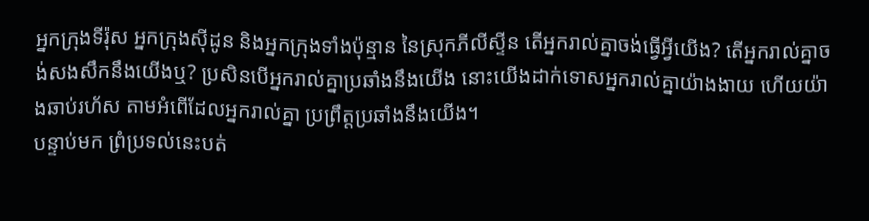អ្នកក្រុងទីរ៉ុស អ្នកក្រុងស៊ីដូន និងអ្នកក្រុងទាំងប៉ុន្មាន នៃស្រុកភីលីស្ទីន តើអ្នករាល់គ្នាចង់ធ្វើអ្វីយើង? តើអ្នករាល់គ្នាចង់សងសឹកនឹងយើងឬ? ប្រសិនបើអ្នករាល់គ្នាប្រឆាំងនឹងយើង នោះយើងដាក់ទោសអ្នករាល់គ្នាយ៉ាងងាយ ហើយយ៉ាងឆាប់រហ័ស តាមអំពើដែលអ្នករាល់គ្នា ប្រព្រឹត្តប្រឆាំងនឹងយើង។
បន្ទាប់មក ព្រំប្រទល់នេះបត់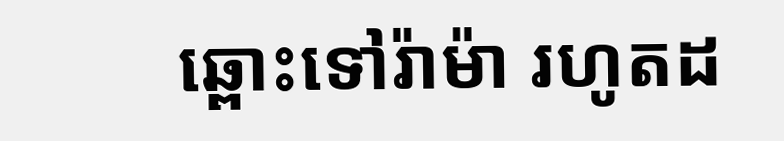ឆ្ពោះទៅរ៉ាម៉ា រហូតដ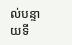ល់បន្ទាយទី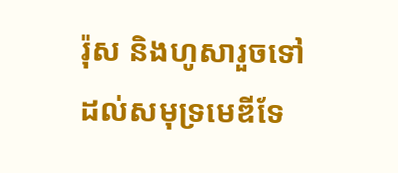រ៉ុស និងហូសារួចទៅដល់សមុទ្រមេឌីទែ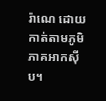រ៉ាណេ ដោយកាត់តាមភូមិភាគអាកស៊ីប។